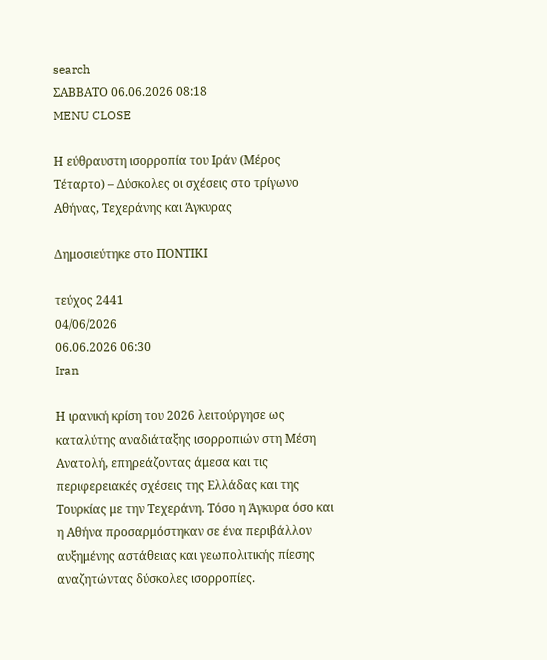search
ΣΑΒΒΑΤΟ 06.06.2026 08:18
MENU CLOSE

Η εύθραυστη ισορροπία του Ιράν (Μέρος Τέταρτο) – Δύσκολες οι σχέσεις στο τρίγωνο Αθήνας, Τεχεράνης και Άγκυρας

Δημοσιεύτηκε στο ΠΟΝΤΙΚΙ

τεύχος 2441
04/06/2026
06.06.2026 06:30
Iran

Η ιρανική κρίση του 2026 λειτούργησε ως καταλύτης αναδιάταξης ισορροπιών στη Μέση Ανατολή, επηρεάζοντας άμεσα και τις περιφερειακές σχέσεις της Ελλάδας και της Τουρκίας με την Τεχεράνη. Τόσο η Άγκυρα όσο και η Αθήνα προσαρμόστηκαν σε ένα περιβάλλον αυξημένης αστάθειας και γεωπολιτικής πίεσης αναζητώντας δύσκολες ισορροπίες.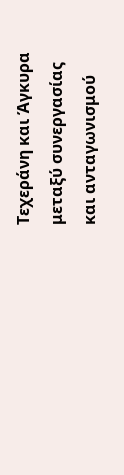Τεχεράνη και Άγκυρα μεταξύ συνεργασίας και ανταγωνισμού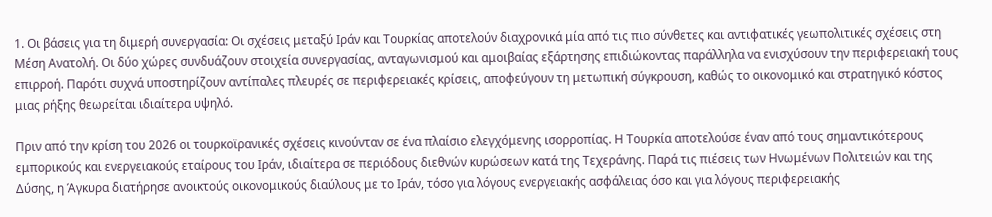1. Οι βάσεις για τη διμερή συνεργασία: Οι σχέσεις μεταξύ Ιράν και Τουρκίας αποτελούν διαχρονικά μία από τις πιο σύνθετες και αντιφατικές γεωπολιτικές σχέσεις στη Μέση Ανατολή. Οι δύο χώρες συνδυάζουν στοιχεία συνεργασίας, ανταγωνισμού και αμοιβαίας εξάρτησης επιδιώκοντας παράλληλα να ενισχύσουν την περιφερειακή τους επιρροή. Παρότι συχνά υποστηρίζουν αντίπαλες πλευρές σε περιφερειακές κρίσεις, αποφεύγουν τη μετωπική σύγκρουση, καθώς το οικονομικό και στρατηγικό κόστος μιας ρήξης θεωρείται ιδιαίτερα υψηλό.

Πριν από την κρίση του 2026 οι τουρκοϊρανικές σχέσεις κινούνταν σε ένα πλαίσιο ελεγχόμενης ισορροπίας. Η Τουρκία αποτελούσε έναν από τους σημαντικότερους εμπορικούς και ενεργειακούς εταίρους του Ιράν, ιδιαίτερα σε περιόδους διεθνών κυρώσεων κατά της Τεχεράνης. Παρά τις πιέσεις των Ηνωμένων Πολιτειών και της Δύσης, η Άγκυρα διατήρησε ανοικτούς οικονομικούς διαύλους με το Ιράν, τόσο για λόγους ενεργειακής ασφάλειας όσο και για λόγους περιφερειακής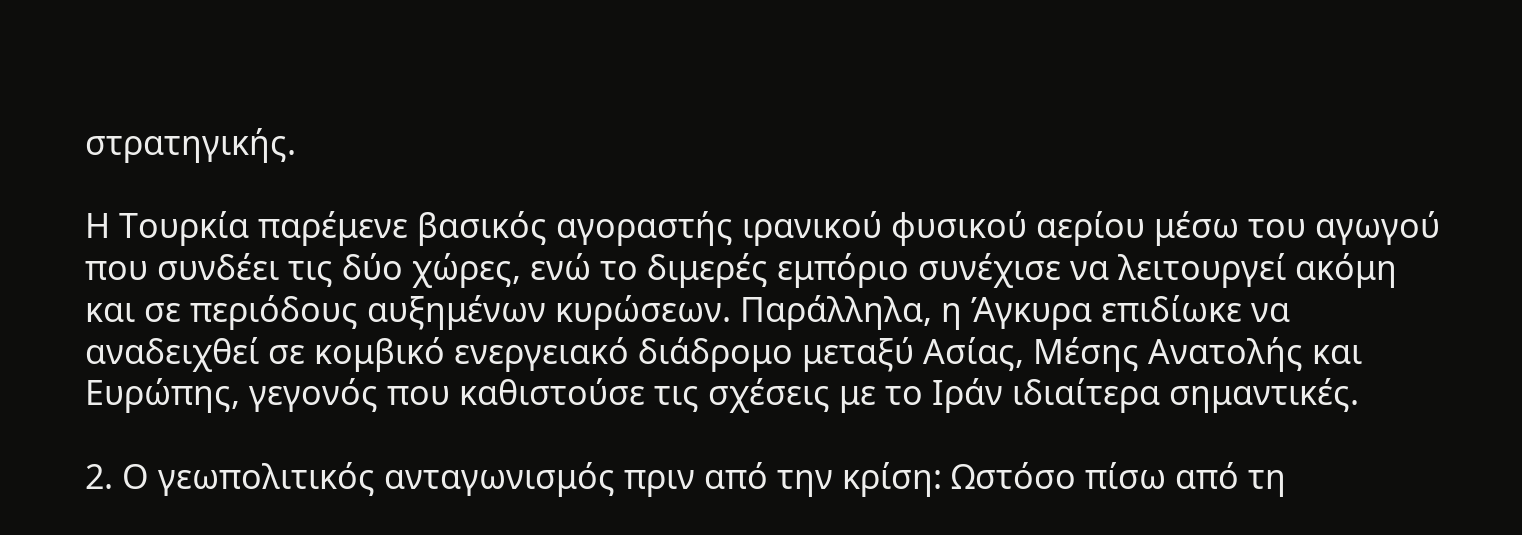στρατηγικής.

Η Τουρκία παρέμενε βασικός αγοραστής ιρανικού φυσικού αερίου μέσω του αγωγού που συνδέει τις δύο χώρες, ενώ το διμερές εμπόριο συνέχισε να λειτουργεί ακόμη και σε περιόδους αυξημένων κυρώσεων. Παράλληλα, η Άγκυρα επιδίωκε να αναδειχθεί σε κομβικό ενεργειακό διάδρομο μεταξύ Ασίας, Μέσης Ανατολής και Ευρώπης, γεγονός που καθιστούσε τις σχέσεις με το Ιράν ιδιαίτερα σημαντικές.

2. Ο γεωπολιτικός ανταγωνισμός πριν από την κρίση: Ωστόσο πίσω από τη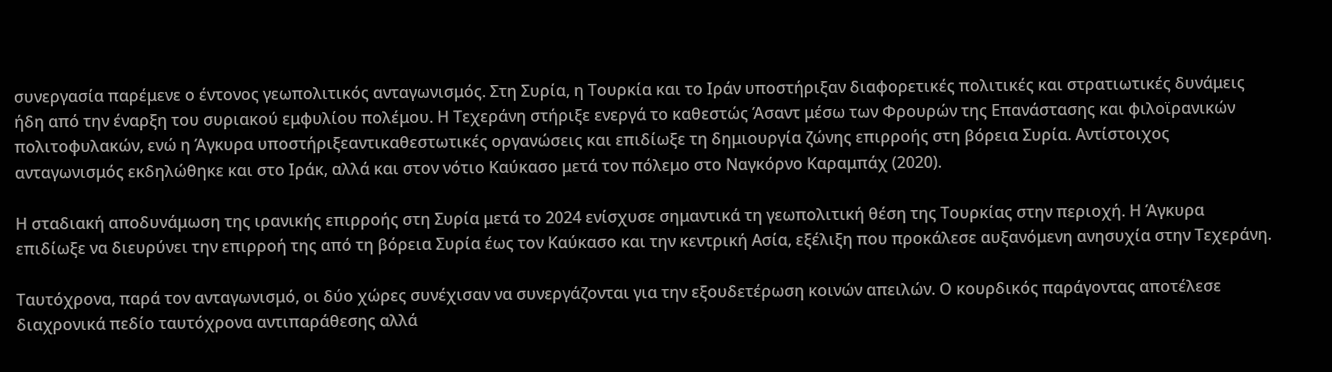συνεργασία παρέμενε ο έντονος γεωπολιτικός ανταγωνισμός. Στη Συρία, η Τουρκία και το Ιράν υποστήριξαν διαφορετικές πολιτικές και στρατιωτικές δυνάμεις ήδη από την έναρξη του συριακού εμφυλίου πολέμου. Η Τεχεράνη στήριξε ενεργά το καθεστώς Άσαντ μέσω των Φρουρών της Επανάστασης και φιλοϊρανικών πολιτοφυλακών, ενώ η Άγκυρα υποστήριξεαντικαθεστωτικές οργανώσεις και επιδίωξε τη δημιουργία ζώνης επιρροής στη βόρεια Συρία. Αντίστοιχος ανταγωνισμός εκδηλώθηκε και στο Ιράκ, αλλά και στον νότιο Καύκασο μετά τον πόλεμο στο Ναγκόρνο Καραμπάχ (2020).

Η σταδιακή αποδυνάμωση της ιρανικής επιρροής στη Συρία μετά το 2024 ενίσχυσε σημαντικά τη γεωπολιτική θέση της Τουρκίας στην περιοχή. Η Άγκυρα επιδίωξε να διευρύνει την επιρροή της από τη βόρεια Συρία έως τον Καύκασο και την κεντρική Ασία, εξέλιξη που προκάλεσε αυξανόμενη ανησυχία στην Τεχεράνη.

Ταυτόχρονα, παρά τον ανταγωνισμό, οι δύο χώρες συνέχισαν να συνεργάζονται για την εξουδετέρωση κοινών απειλών. Ο κουρδικός παράγοντας αποτέλεσε διαχρονικά πεδίο ταυτόχρονα αντιπαράθεσης αλλά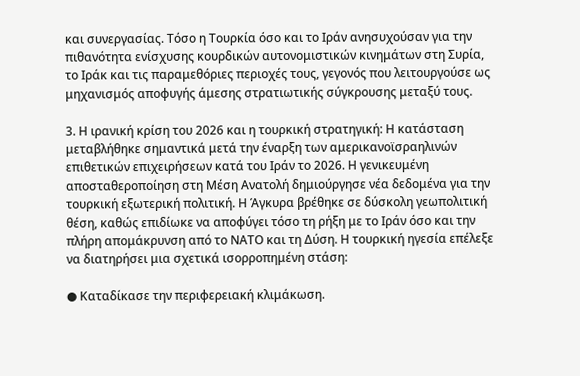και συνεργασίας. Τόσο η Τουρκία όσο και το Ιράν ανησυχούσαν για την πιθανότητα ενίσχυσης κουρδικών αυτονομιστικών κινημάτων στη Συρία, το Ιράκ και τις παραμεθόριες περιοχές τους, γεγονός που λειτουργούσε ως μηχανισμός αποφυγής άμεσης στρατιωτικής σύγκρουσης μεταξύ τους.

3. Η ιρανική κρίση του 2026 και η τουρκική στρατηγική: Η κατάσταση μεταβλήθηκε σημαντικά μετά την έναρξη των αμερικανοϊσραηλινών επιθετικών επιχειρήσεων κατά του Ιράν το 2026. Η γενικευμένη αποσταθεροποίηση στη Μέση Ανατολή δημιούργησε νέα δεδομένα για την τουρκική εξωτερική πολιτική. Η Άγκυρα βρέθηκε σε δύσκολη γεωπολιτική θέση, καθώς επιδίωκε να αποφύγει τόσο τη ρήξη με το Ιράν όσο και την πλήρη απομάκρυνση από το ΝΑΤΟ και τη Δύση. Η τουρκική ηγεσία επέλεξε να διατηρήσει μια σχετικά ισορροπημένη στάση:

● Καταδίκασε την περιφερειακή κλιμάκωση.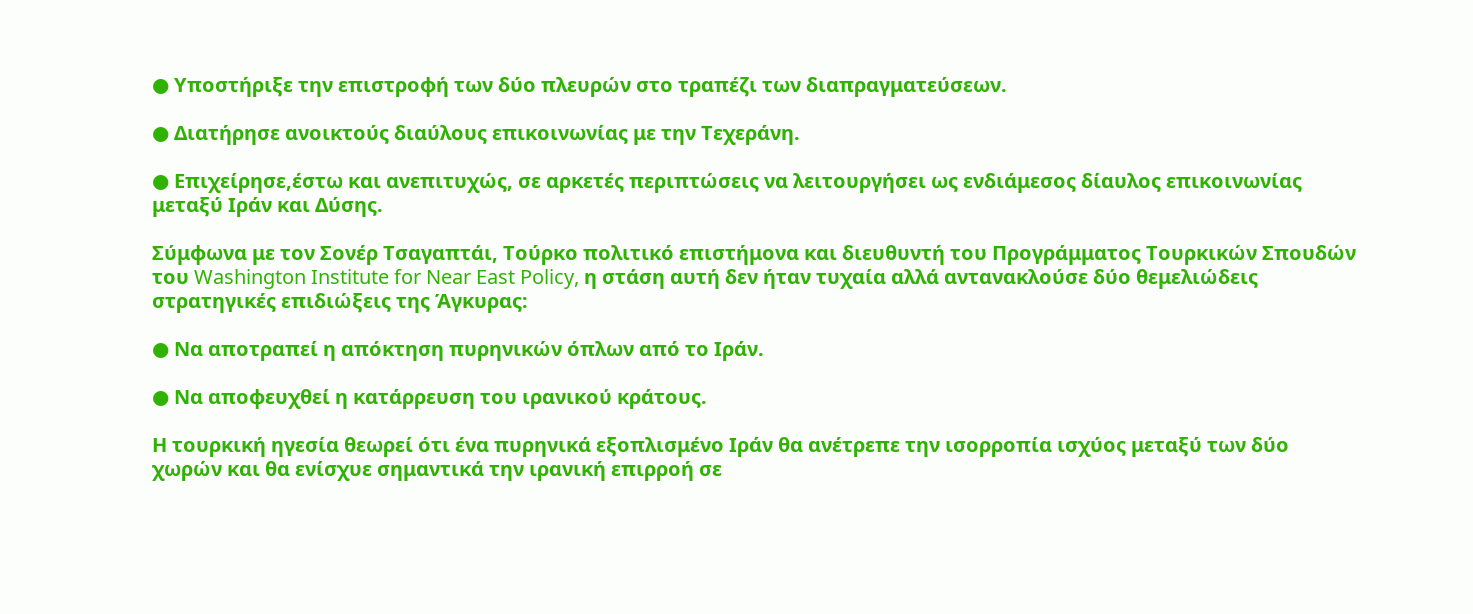● Υποστήριξε την επιστροφή των δύο πλευρών στο τραπέζι των διαπραγματεύσεων.

● Διατήρησε ανοικτούς διαύλους επικοινωνίας με την Τεχεράνη.

● Επιχείρησε,έστω και ανεπιτυχώς, σε αρκετές περιπτώσεις να λειτουργήσει ως ενδιάμεσος δίαυλος επικοινωνίας μεταξύ Ιράν και Δύσης.

Σύμφωνα με τον Σονέρ Τσαγαπτάι, Τούρκο πολιτικό επιστήμονα και διευθυντή του Προγράμματος Τουρκικών Σπουδών του Washington Institute for Near East Policy, η στάση αυτή δεν ήταν τυχαία αλλά αντανακλούσε δύο θεμελιώδεις στρατηγικές επιδιώξεις της Άγκυρας:

● Να αποτραπεί η απόκτηση πυρηνικών όπλων από το Ιράν.

● Να αποφευχθεί η κατάρρευση του ιρανικού κράτους.

Η τουρκική ηγεσία θεωρεί ότι ένα πυρηνικά εξοπλισμένο Ιράν θα ανέτρεπε την ισορροπία ισχύος μεταξύ των δύο χωρών και θα ενίσχυε σημαντικά την ιρανική επιρροή σε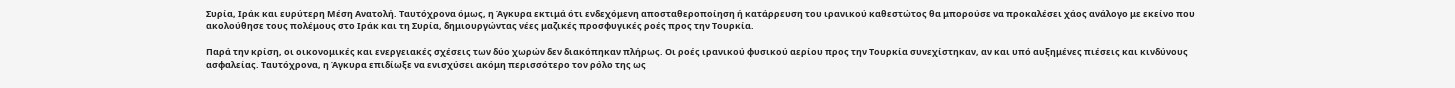Συρία, Ιράκ και ευρύτερη Μέση Ανατολή. Ταυτόχρονα όμως, η Άγκυρα εκτιμά ότι ενδεχόμενη αποσταθεροποίηση ή κατάρρευση του ιρανικού καθεστώτος θα μπορούσε να προκαλέσει χάος ανάλογο με εκείνο που ακολούθησε τους πολέμους στο Ιράκ και τη Συρία, δημιουργώντας νέες μαζικές προσφυγικές ροές προς την Τουρκία.

Παρά την κρίση, οι οικονομικές και ενεργειακές σχέσεις των δύο χωρών δεν διακόπηκαν πλήρως. Οι ροές ιρανικού φυσικού αερίου προς την Τουρκία συνεχίστηκαν, αν και υπό αυξημένες πιέσεις και κινδύνους ασφαλείας. Ταυτόχρονα, η Άγκυρα επιδίωξε να ενισχύσει ακόμη περισσότερο τον ρόλο της ως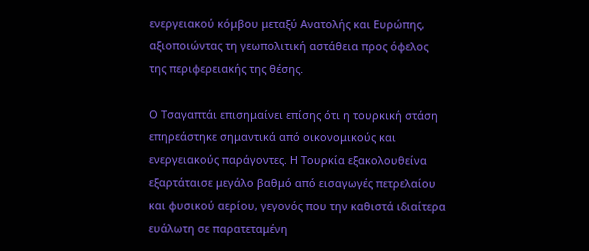ενεργειακού κόμβου μεταξύ Ανατολής και Ευρώπης, αξιοποιώντας τη γεωπολιτική αστάθεια προς όφελος της περιφερειακής της θέσης.

Ο Τσαγαπτάι επισημαίνει επίσης ότι η τουρκική στάση επηρεάστηκε σημαντικά από οικονομικούς και ενεργειακούς παράγοντες. Η Τουρκία εξακολουθείνα εξαρτάταισε μεγάλο βαθμό από εισαγωγές πετρελαίου και φυσικού αερίου, γεγονός που την καθιστά ιδιαίτερα ευάλωτη σε παρατεταμένη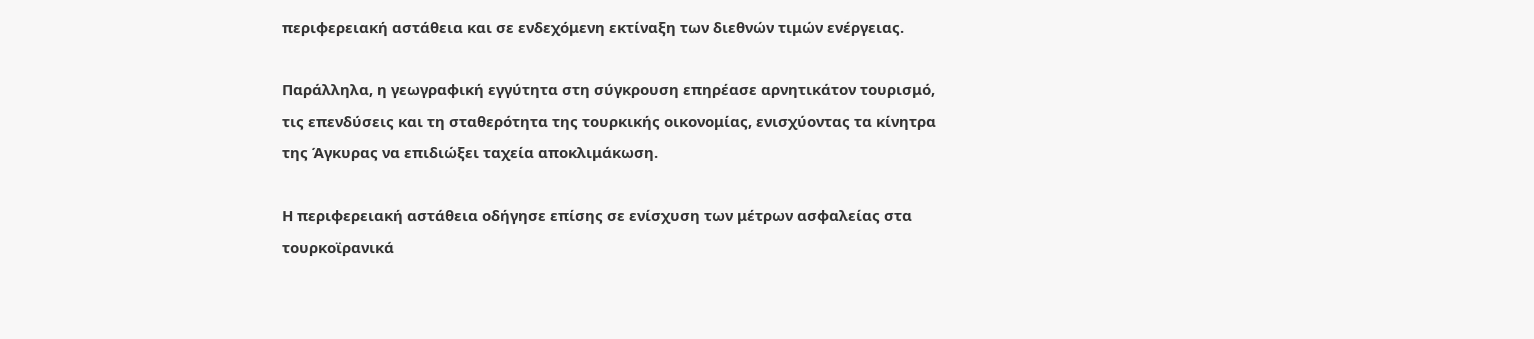περιφερειακή αστάθεια και σε ενδεχόμενη εκτίναξη των διεθνών τιμών ενέργειας.

Παράλληλα, η γεωγραφική εγγύτητα στη σύγκρουση επηρέασε αρνητικάτον τουρισμό, τις επενδύσεις και τη σταθερότητα της τουρκικής οικονομίας, ενισχύοντας τα κίνητρα της Άγκυρας να επιδιώξει ταχεία αποκλιμάκωση.

Η περιφερειακή αστάθεια οδήγησε επίσης σε ενίσχυση των μέτρων ασφαλείας στα τουρκοϊρανικά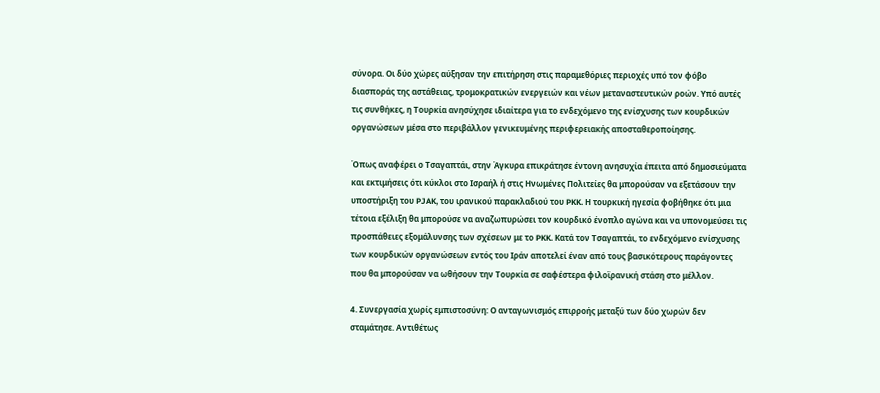σύνορα. Οι δύο χώρες αύξησαν την επιτήρηση στις παραμεθόριες περιοχές υπό τον φόβο διασποράς της αστάθειας, τρομοκρατικών ενεργειών και νέων μεταναστευτικών ροών. Υπό αυτές τις συνθήκες, η Τουρκία ανησύχησε ιδιαίτερα για το ενδεχόμενο της ενίσχυσης των κουρδικών οργανώσεων μέσα στο περιβάλλον γενικευμένης περιφερειακής αποσταθεροποίησης.

Όπως αναφέρει ο Τσαγαπτάι, στην Άγκυρα επικράτησε έντονη ανησυχία έπειτα από δημοσιεύματα και εκτιμήσεις ότι κύκλοι στο Ισραήλ ή στις Ηνωμένες Πολιτείες θα μπορούσαν να εξετάσουν την υποστήριξη του PJAK, του ιρανικού παρακλαδιού του PKK. Η τουρκική ηγεσία φοβήθηκε ότι μια τέτοια εξέλιξη θα μπορούσε να αναζωπυρώσει τον κουρδικό ένοπλο αγώνα και να υπονομεύσει τις προσπάθειες εξομάλυνσης των σχέσεων με το PKK. Κατά τον Τσαγαπτάι, το ενδεχόμενο ενίσχυσης των κουρδικών οργανώσεων εντός του Ιράν αποτελεί έναν από τους βασικότερους παράγοντες που θα μπορούσαν να ωθήσουν την Τουρκία σε σαφέστερα φιλοϊρανική στάση στο μέλλον.

4. Συνεργασία χωρίς εμπιστοσύνη: Ο ανταγωνισμός επιρροής μεταξύ των δύο χωρών δεν σταμάτησε. Αντιθέτως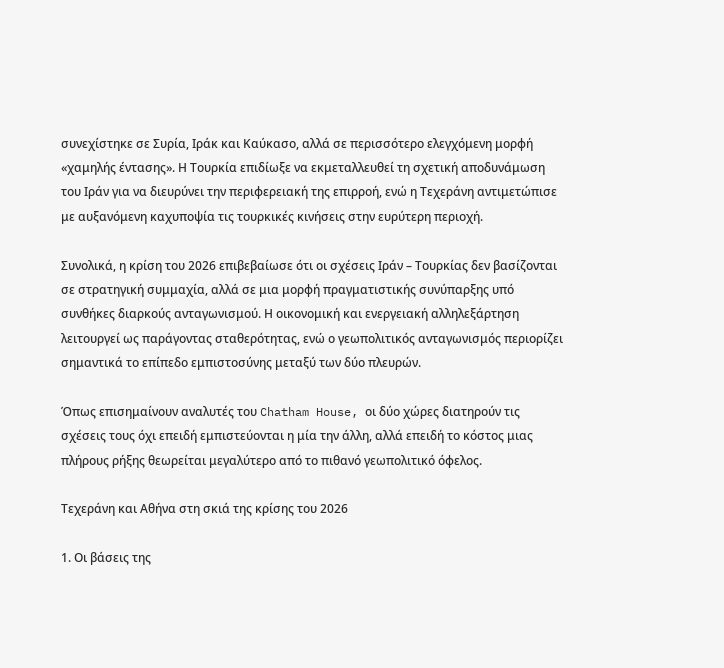συνεχίστηκε σε Συρία, Ιράκ και Καύκασο, αλλά σε περισσότερο ελεγχόμενη μορφή «χαμηλής έντασης». Η Τουρκία επιδίωξε να εκμεταλλευθεί τη σχετική αποδυνάμωση του Ιράν για να διευρύνει την περιφερειακή της επιρροή, ενώ η Τεχεράνη αντιμετώπισε με αυξανόμενη καχυποψία τις τουρκικές κινήσεις στην ευρύτερη περιοχή.

Συνολικά, η κρίση του 2026 επιβεβαίωσε ότι οι σχέσεις Ιράν – Τουρκίας δεν βασίζονται σε στρατηγική συμμαχία, αλλά σε μια μορφή πραγματιστικής συνύπαρξης υπό συνθήκες διαρκούς ανταγωνισμού. Η οικονομική και ενεργειακή αλληλεξάρτηση λειτουργεί ως παράγοντας σταθερότητας, ενώ ο γεωπολιτικός ανταγωνισμός περιορίζει σημαντικά το επίπεδο εμπιστοσύνης μεταξύ των δύο πλευρών.

Όπως επισημαίνουν αναλυτές του Chatham House, οι δύο χώρες διατηρούν τις σχέσεις τους όχι επειδή εμπιστεύονται η μία την άλλη, αλλά επειδή το κόστος μιας πλήρους ρήξης θεωρείται μεγαλύτερο από το πιθανό γεωπολιτικό όφελος.

Τεχεράνη και Αθήνα στη σκιά της κρίσης του 2026

1. Οι βάσεις της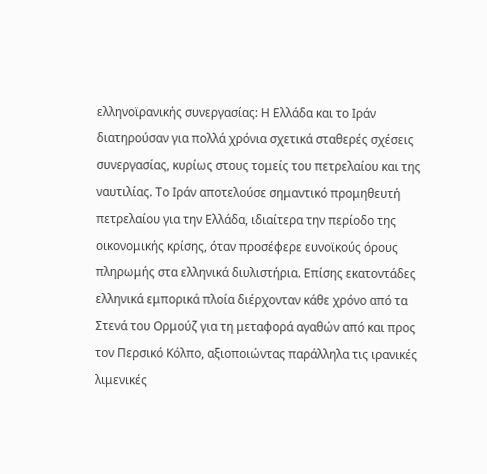ελληνοϊρανικής συνεργασίας: Η Ελλάδα και το Ιράν διατηρούσαν για πολλά χρόνια σχετικά σταθερές σχέσεις συνεργασίας, κυρίως στους τομείς του πετρελαίου και της ναυτιλίας. Tο Ιράν αποτελούσε σημαντικό προμηθευτή πετρελαίου για την Ελλάδα, ιδιαίτερα την περίοδο της οικονομικής κρίσης, όταν προσέφερε ευνοϊκούς όρους πληρωμής στα ελληνικά διυλιστήρια. Επίσης εκατοντάδες ελληνικά εμπορικά πλοία διέρχονταν κάθε χρόνο από τα Στενά του Ορμούζ για τη μεταφορά αγαθών από και προς τον Περσικό Κόλπο, αξιοποιώντας παράλληλα τις ιρανικές λιμενικές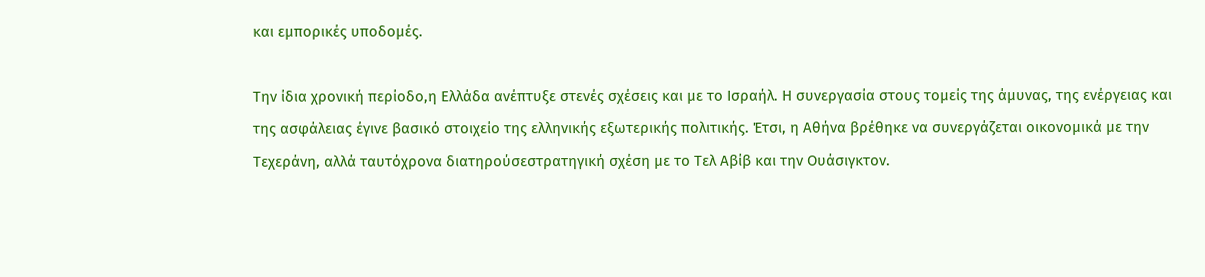και εμπορικές υποδομές.

Την ίδια χρονική περίοδο,η Ελλάδα ανέπτυξε στενές σχέσεις και με το Ισραήλ. Η συνεργασία στους τομείς της άμυνας, της ενέργειας και της ασφάλειας έγινε βασικό στοιχείο της ελληνικής εξωτερικής πολιτικής. Έτσι, η Αθήνα βρέθηκε να συνεργάζεται οικονομικά με την Τεχεράνη, αλλά ταυτόχρονα διατηρούσεστρατηγική σχέση με το Τελ Αβίβ και την Ουάσιγκτον.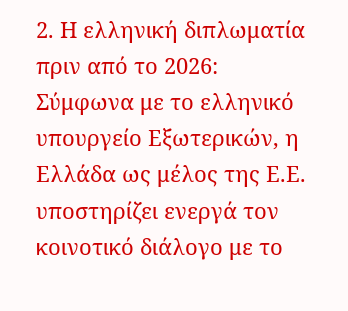2. Η ελληνική διπλωματία πριν από το 2026: Σύμφωνα με το ελληνικό υπουργείο Εξωτερικών, η Ελλάδα ως μέλος της Ε.Ε. υποστηρίζει ενεργά τον κοινοτικό διάλογο με το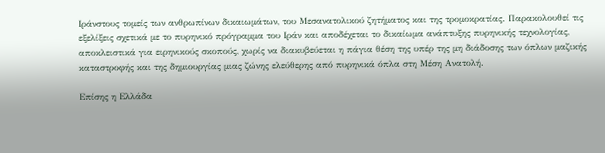Ιράνστους τομείς των ανθρωπίνων δικαιωμάτων, του Μεσανατολικού ζητήματος και της τρομοκρατίας. Παρακολουθεί τις εξελίξεις σχετικά με το πυρηνικό πρόγραμμα του Ιράν και αποδέχεται το δικαίωμα ανάπτυξης πυρηνικής τεχνολογίας, αποκλειστικά για ειρηνικούς σκοπούς, χωρίς να διακυβεύεται η πάγια θέση της υπέρ της μη διάδοσης των όπλων μαζικής καταστροφής και της δημιουργίας μιας ζώνης ελεύθερης από πυρηνικά όπλα στη Μέση Ανατολή.

Επίσης η Ελλάδα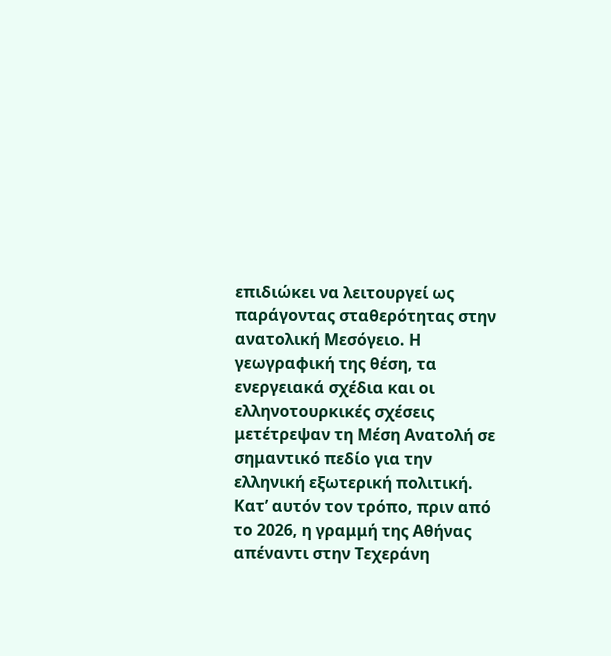επιδιώκει να λειτουργεί ως παράγοντας σταθερότητας στην ανατολική Μεσόγειο. Η γεωγραφική της θέση, τα ενεργειακά σχέδια και οι ελληνοτουρκικές σχέσεις μετέτρεψαν τη Μέση Ανατολή σε σημαντικό πεδίο για την ελληνική εξωτερική πολιτική. Κατ’ αυτόν τον τρόπο, πριν από το 2026, η γραμμή της Αθήνας απέναντι στην Τεχεράνη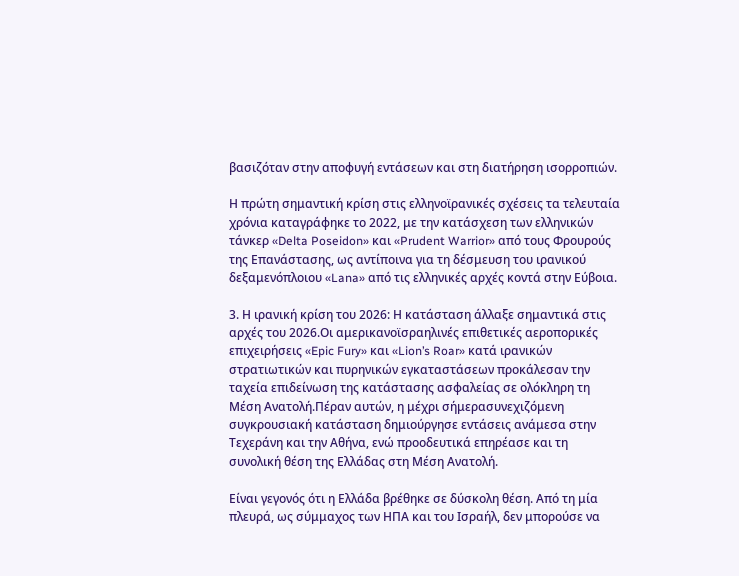βασιζόταν στην αποφυγή εντάσεων και στη διατήρηση ισορροπιών.

Η πρώτη σημαντική κρίση στις ελληνοϊρανικές σχέσεις τα τελευταία χρόνια καταγράφηκε το 2022, με την κατάσχεση των ελληνικών τάνκερ «Delta Poseidon» και «Prudent Warrior» από τους Φρουρούς της Επανάστασης, ως αντίποινα για τη δέσμευση του ιρανικού δεξαμενόπλοιου «Lana» από τις ελληνικές αρχές κοντά στην Εύβοια.

3. Η ιρανική κρίση του 2026: Η κατάσταση άλλαξε σημαντικά στις αρχές του 2026.Οι αμερικανοϊσραηλινές επιθετικές αεροπορικές επιχειρήσεις «Epic Fury» και «Lion’s Roar» κατά ιρανικών στρατιωτικών και πυρηνικών εγκαταστάσεων προκάλεσαν την ταχεία επιδείνωση της κατάστασης ασφαλείας σε ολόκληρη τη Μέση Ανατολή.Πέραν αυτών, η μέχρι σήμερασυνεχιζόμενη συγκρουσιακή κατάσταση δημιούργησε εντάσεις ανάμεσα στην Τεχεράνη και την Αθήνα, ενώ προοδευτικά επηρέασε και τη συνολική θέση της Ελλάδας στη Μέση Ανατολή.

Είναι γεγονός ότι η Ελλάδα βρέθηκε σε δύσκολη θέση. Από τη μία πλευρά, ως σύμμαχος των ΗΠΑ και του Ισραήλ, δεν μπορούσε να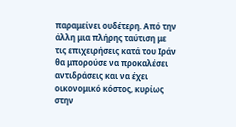παραμείνει ουδέτερη. Από την άλλη μια πλήρης ταύτιση με τις επιχειρήσεις κατά του Ιράν θα μπορούσε να προκαλέσει αντιδράσεις και να έχει οικονομικό κόστος, κυρίως στην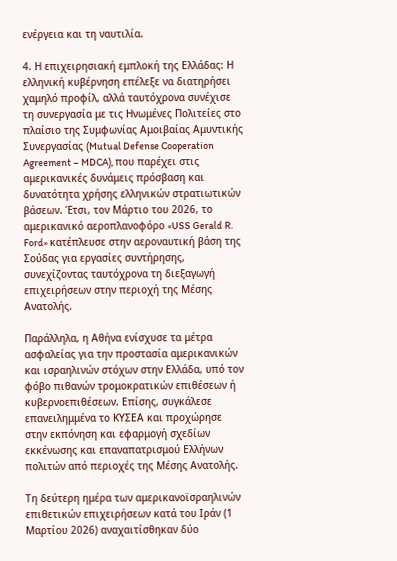ενέργεια και τη ναυτιλία.

4. Η επιχειρησιακή εμπλοκή της Ελλάδας: Η ελληνική κυβέρνηση επέλεξε να διατηρήσει χαμηλό προφίλ, αλλά ταυτόχρονα συνέχισε τη συνεργασία με τις Ηνωμένες Πολιτείες στο πλαίσιο της Συμφωνίας Αμοιβαίας Αμυντικής Συνεργασίας (Mutual Defense Cooperation Agreement – MDCA), που παρέχει στις αμερικανικές δυνάμεις πρόσβαση και δυνατότητα χρήσης ελληνικών στρατιωτικών βάσεων. Έτσι, τον Μάρτιο του 2026, το αμερικανικό αεροπλανοφόρο «USS Gerald R. Ford» κατέπλευσε στην αεροναυτική βάση της Σούδας για εργασίες συντήρησης, συνεχίζοντας ταυτόχρονα τη διεξαγωγή επιχειρήσεων στην περιοχή της Μέσης Ανατολής.

Παράλληλα, η Αθήνα ενίσχυσε τα μέτρα ασφαλείας για την προστασία αμερικανικών και ισραηλινών στόχων στην Ελλάδα, υπό τον φόβο πιθανών τρομοκρατικών επιθέσεων ή κυβερνοεπιθέσεων. Επίσης, συγκάλεσε επανειλημμένα το ΚΥΣΕΑ και προχώρησε στην εκπόνηση και εφαρμογή σχεδίων εκκένωσης και επαναπατρισμού Ελλήνων πολιτών από περιοχές της Μέσης Ανατολής.

Τη δεύτερη ημέρα των αμερικανοϊσραηλινών επιθετικών επιχειρήσεων κατά του Ιράν (1 Μαρτίου 2026) αναχαιτίσθηκαν δύο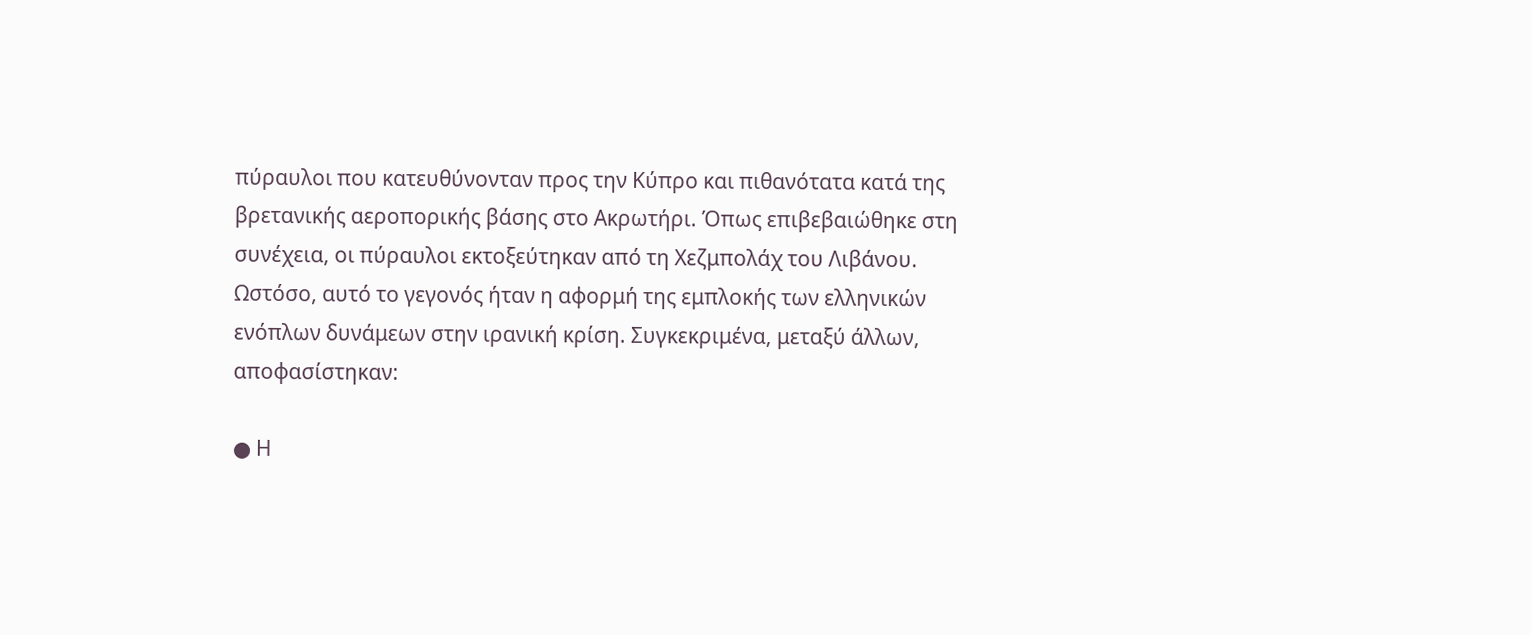πύραυλοι που κατευθύνονταν προς την Κύπρο και πιθανότατα κατά της βρετανικής αεροπορικής βάσης στο Ακρωτήρι. Όπως επιβεβαιώθηκε στη συνέχεια, οι πύραυλοι εκτοξεύτηκαν από τη Χεζμπολάχ του Λιβάνου. Ωστόσο, αυτό το γεγονός ήταν η αφορμή της εμπλοκής των ελληνικών ενόπλων δυνάμεων στην ιρανική κρίση. Συγκεκριμένα, μεταξύ άλλων, αποφασίστηκαν:

● Η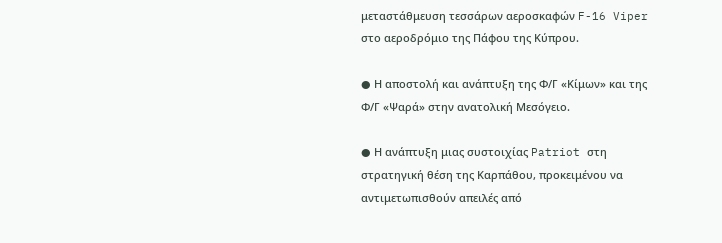μεταστάθμευση τεσσάρων αεροσκαφών F-16 Viper στο αεροδρόμιο της Πάφου της Κύπρου.

● Η αποστολή και ανάπτυξη της Φ/Γ «Κίμων» και της Φ/Γ «Ψαρά» στην ανατολική Μεσόγειο.

● Η ανάπτυξη μιας συστοιχίας Patriot στη στρατηγική θέση της Καρπάθου, προκειμένου να αντιμετωπισθούν απειλές από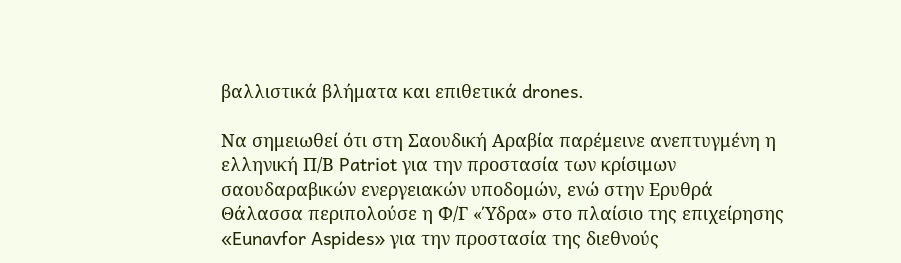βαλλιστικά βλήματα και επιθετικά drones.

Να σημειωθεί ότι στη Σαουδική Αραβία παρέμεινε ανεπτυγμένη η ελληνική Π/Β Patriot για την προστασία των κρίσιμων σαουδαραβικών ενεργειακών υποδομών, ενώ στην Ερυθρά Θάλασσα περιπολούσε η Φ/Γ «Ύδρα» στο πλαίσιο της επιχείρησης «Eunavfor Aspides» για την προστασία της διεθνούς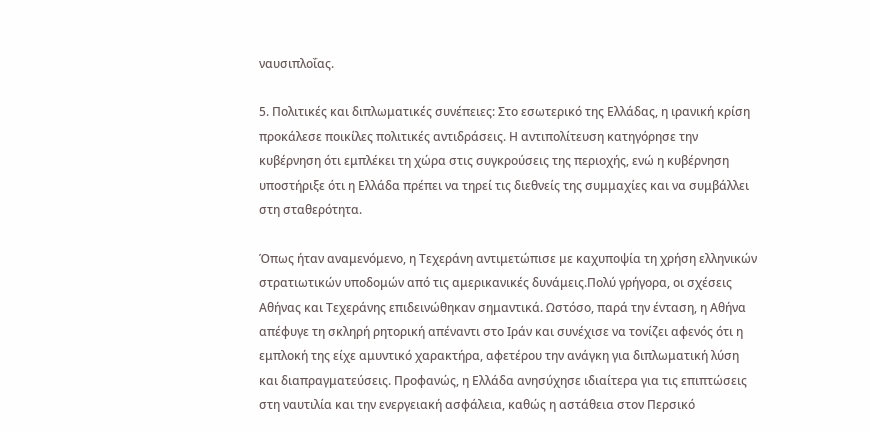ναυσιπλοΐας.

5. Πολιτικές και διπλωματικές συνέπειες: Στο εσωτερικό της Ελλάδας, η ιρανική κρίση προκάλεσε ποικίλες πολιτικές αντιδράσεις. Η αντιπολίτευση κατηγόρησε την κυβέρνηση ότι εμπλέκει τη χώρα στις συγκρούσεις της περιοχής, ενώ η κυβέρνηση υποστήριξε ότι η Ελλάδα πρέπει να τηρεί τις διεθνείς της συμμαχίες και να συμβάλλει στη σταθερότητα.

Όπως ήταν αναμενόμενο, η Τεχεράνη αντιμετώπισε με καχυποψία τη χρήση ελληνικών στρατιωτικών υποδομών από τις αμερικανικές δυνάμεις.Πολύ γρήγορα, οι σχέσεις Αθήνας και Τεχεράνης επιδεινώθηκαν σημαντικά. Ωστόσο, παρά την ένταση, η Αθήνα απέφυγε τη σκληρή ρητορική απέναντι στο Ιράν και συνέχισε να τονίζει αφενός ότι η εμπλοκή της είχε αμυντικό χαρακτήρα, αφετέρου την ανάγκη για διπλωματική λύση και διαπραγματεύσεις. Προφανώς, η Ελλάδα ανησύχησε ιδιαίτερα για τις επιπτώσεις στη ναυτιλία και την ενεργειακή ασφάλεια, καθώς η αστάθεια στον Περσικό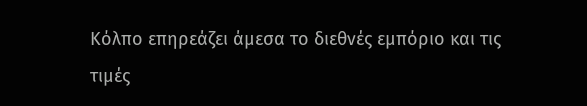Κόλπο επηρεάζει άμεσα το διεθνές εμπόριο και τις τιμές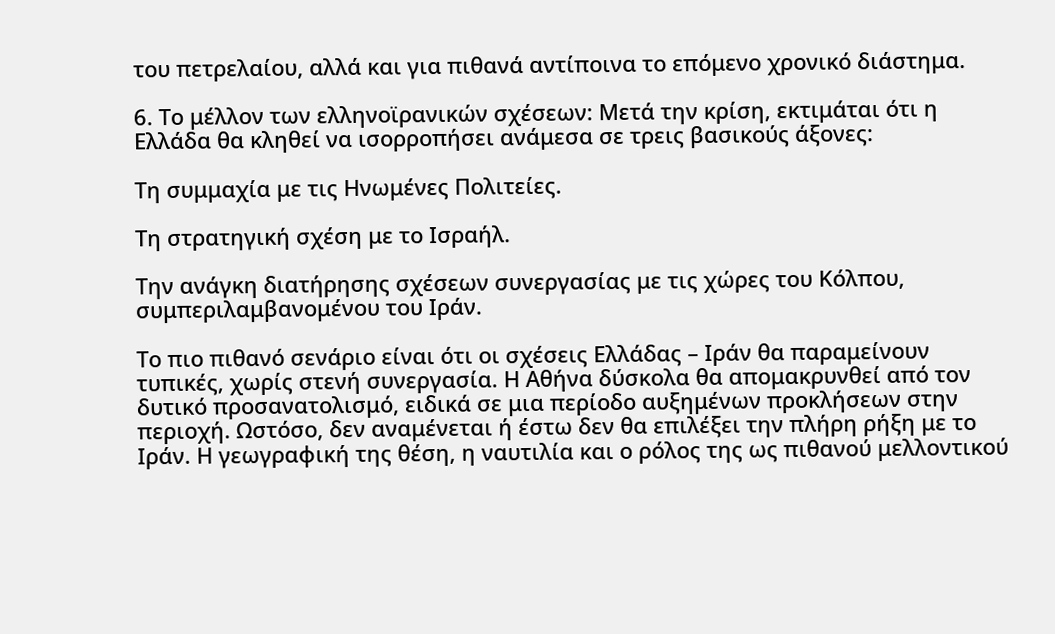του πετρελαίου, αλλά και για πιθανά αντίποινα το επόμενο χρονικό διάστημα.

6. Το μέλλον των ελληνοϊρανικών σχέσεων: Μετά την κρίση, εκτιμάται ότι η Ελλάδα θα κληθεί να ισορροπήσει ανάμεσα σε τρεις βασικούς άξονες:

Τη συμμαχία με τις Ηνωμένες Πολιτείες.

Τη στρατηγική σχέση με το Ισραήλ.

Την ανάγκη διατήρησης σχέσεων συνεργασίας με τις χώρες του Κόλπου, συμπεριλαμβανομένου του Ιράν.

Το πιο πιθανό σενάριο είναι ότι οι σχέσεις Ελλάδας – Ιράν θα παραμείνουν τυπικές, χωρίς στενή συνεργασία. Η Αθήνα δύσκολα θα απομακρυνθεί από τον δυτικό προσανατολισμό, ειδικά σε μια περίοδο αυξημένων προκλήσεων στην περιοχή. Ωστόσο, δεν αναμένεται ή έστω δεν θα επιλέξει την πλήρη ρήξη με το Ιράν. Η γεωγραφική της θέση, η ναυτιλία και ο ρόλος της ως πιθανού μελλοντικού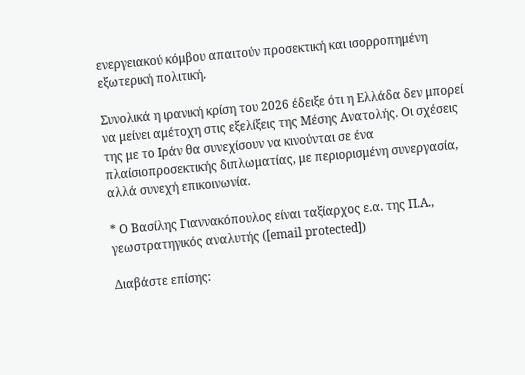ενεργειακού κόμβου απαιτούν προσεκτική και ισορροπημένη εξωτερική πολιτική.

Συνολικά η ιρανική κρίση του 2026 έδειξε ότι η Ελλάδα δεν μπορεί να μείνει αμέτοχη στις εξελίξεις της Μέσης Ανατολής. Οι σχέσεις της με το Ιράν θα συνεχίσουν να κινούνται σε ένα πλαίσιοπροσεκτικής διπλωματίας, με περιορισμένη συνεργασία, αλλά συνεχή επικοινωνία.

* Ο Βασίλης Γιαννακόπουλος είναι ταξίαρχος ε.α. της Π.Α., γεωστρατηγικός αναλυτής ([email protected])

Διαβάστε επίσης: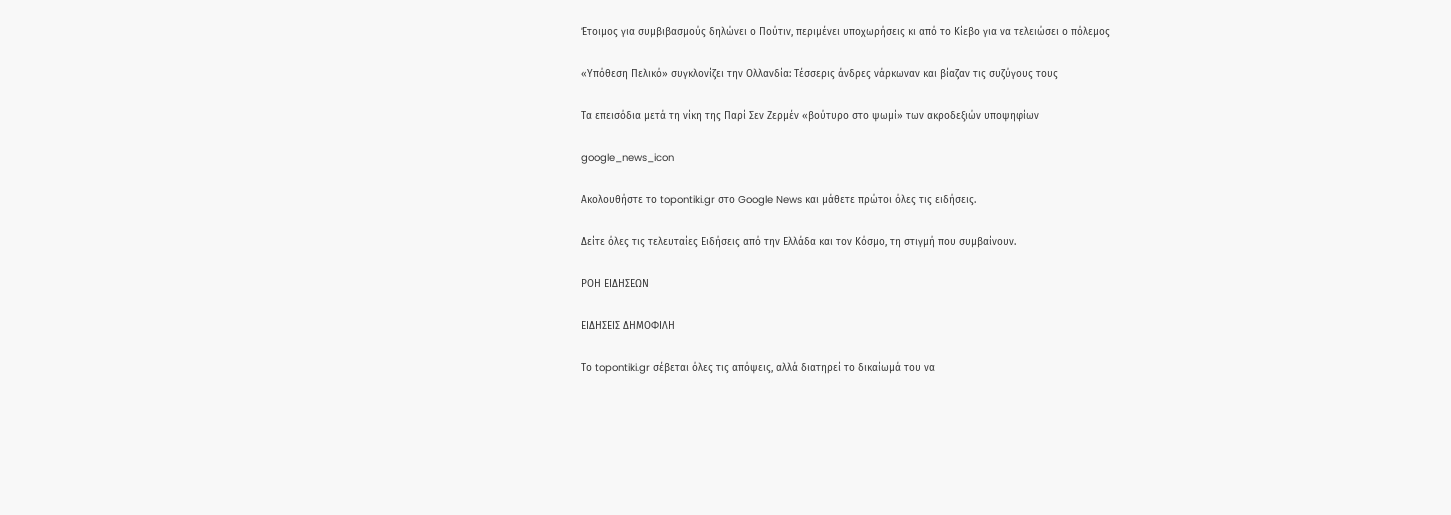Έτοιμος για συμβιβασμούς δηλώνει ο Πούτιν, περιμένει υποχωρήσεις κι από το Κίεβο για να τελειώσει ο πόλεμος

«Υπόθεση Πελικό» συγκλονίζει την Ολλανδία: Τέσσερις άνδρες νάρκωναν και βίαζαν τις συζύγους τους

Τα επεισόδια μετά τη νίκη της Παρί Σεν Ζερμέν «βούτυρο στο ψωμί» των ακροδεξιών υποψηφίων

google_news_icon

Ακολουθήστε το topontiki.gr στο Google News και μάθετε πρώτοι όλες τις ειδήσεις.

Δείτε όλες τις τελευταίες Ειδήσεις από την Ελλάδα και τον Κόσμο, τη στιγμή που συμβαίνουν.

ΡΟΗ ΕΙΔΗΣΕΩΝ

ΕΙΔΗΣΕΙΣ ΔΗΜΟΦΙΛΗ

Το topontiki.gr σέβεται όλες τις απόψεις, αλλά διατηρεί το δικαίωμά του να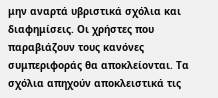μην αναρτά υβριστικά σχόλια και διαφημίσεις. Οι χρήστες που παραβιάζουν τους κανόνες συμπεριφοράς θα αποκλείονται. Τα σχόλια απηχούν αποκλειστικά τις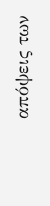απόψεις των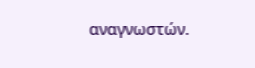αναγνωστών.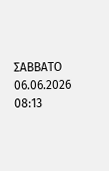ΣΑΒΒΑΤΟ 06.06.2026 08:13